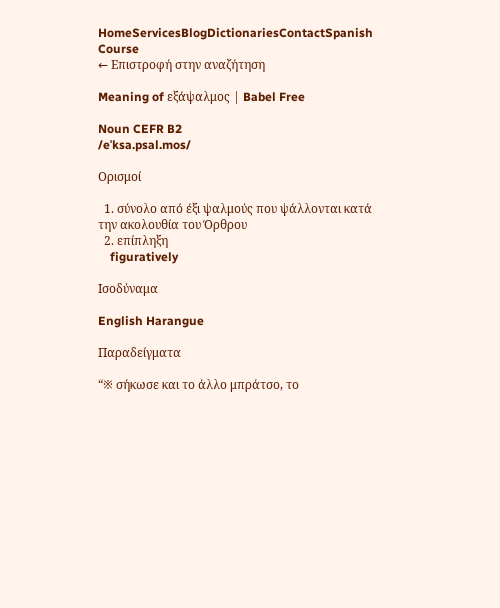HomeServicesBlogDictionariesContactSpanish Course
← Επιστροφή στην αναζήτηση

Meaning of εξάψαλμος | Babel Free

Noun CEFR B2
/eˈksa.psal.mos/

Ορισμοί

  1. σύνολο από έξι ψαλμούς που ψάλλονται κατά την ακολουθία του Όρθρου
  2. επίπληξη
    figuratively

Ισοδύναμα

English Harangue

Παραδείγματα

“※ σήκωσε και το άλλο μπράτσο, το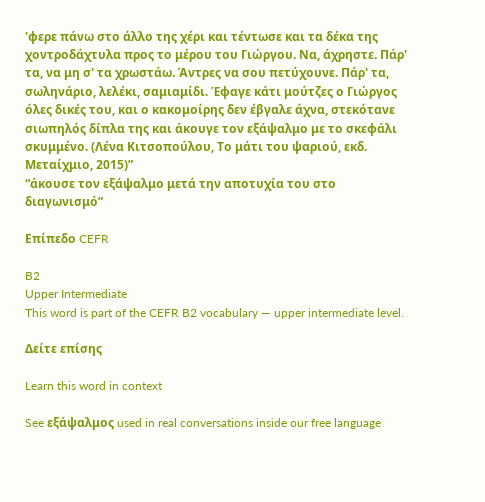'φερε πάνω στο άλλο της χέρι και τέντωσε και τα δέκα της χοντροδάχτυλα προς το μέρου του Γιώργου. Να, άχρηστε. Πάρ' τα, να μη σ' τα χρωστάω. Άντρες να σου πετύχουνε. Πάρ' τα, σωληνάριο, λελέκι, σαμιαμίδι. Έφαγε κάτι μούτζες ο Γιώργος όλες δικές του, και ο κακομοίρης δεν έβγαλε άχνα, στεκότανε σιωπηλός δίπλα της και άκουγε τον εξάψαλμο με το σκεφάλι σκυμμένο. (Λένα Κιτσοπούλου, Το μάτι του ψαριού, εκδ. Μεταίχμιο, 2015)”
“άκουσε τον εξάψαλμο μετά την αποτυχία του στο διαγωνισμό”

Επίπεδο CEFR

B2
Upper Intermediate
This word is part of the CEFR B2 vocabulary — upper intermediate level.

Δείτε επίσης

Learn this word in context

See εξάψαλμος used in real conversations inside our free language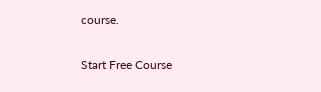course.

Start Free Course